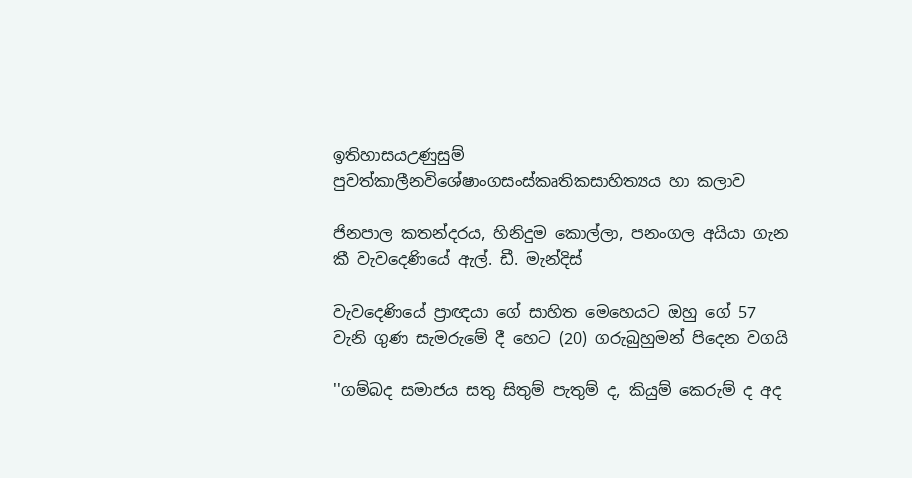ඉතිහාසයඋණුසුම් පුවත්කාලීනවිශේෂාංගසංස්කෘතිකසාහිත්‍යය හා කලාව

ජිනපාල කතන්දරය, හිනිදුම කොල්ලා, පනංගල අයියා ගැන කී වැවදෙණියේ ඇල්. ඩී. මැන්දිස්

වැවදෙණියේ ප්‍රාඥයා ගේ සාහිත මෙහෙයට ඔහු ගේ 57 වැනි ගුණ සැමරුමේ දී හෙට (20) ගරුබුහුමන් පිදෙන වගයි

''ගම්බද සමාජය සතු සිතුම් පැතුම් ද, කියුම් කෙරුම් ද අද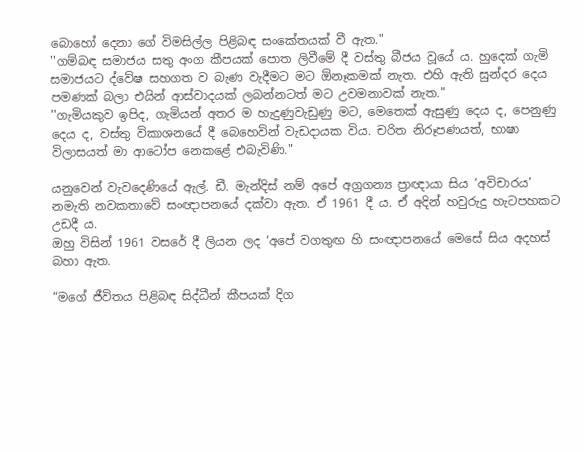බොහෝ දෙනා ගේ විමසිල්ල පිළිබඳ සංකේතයක් වී ඇත."
''ගම්බඳ සමාජය සතු අංග කීපයක් පොත ලිවීමේ දී වස්තු බීජය වූයේ ය. හුදෙක් ගැමි සමාජයට ද්වේෂ සහගත ව බැණ වැදීමට මට ඕනෑකමක් නැත. එහි ඇති සුන්දර දෙය පමණක් බලා එයින් ආස්වාදයක් ලබන්නටත් මට උවමනාවක් නැත."
''ගැමියකුව ඉපිද, ගැමියන් අතර ම හැදුණුවැඩුණු මට, මෙතෙක් ඇසුණු දෙය ද, පෙනුණු දෙය ද, වස්තු විකාශනයේ දී බෙහෙවින් වැඩදායක විය. චරිත නිරූපණයත්, භාෂා විලාසයත් මා ආටෝප නෙකළේ එබැවිණි."

යනුවෙන් වැවදෙණියේ ඇල්. ඩී. මැන්දිස් නම් අපේ අග්‍රගන්‍ය ප්‍රාඥායා සිය ‘අවිචාරය’ නමැති නවකතාවේ සංඥාපනයේ දක්වා ඇත. ඒ 1961 දී ය. ඒ අදින් හවුරුදු හැටපහකට උඩදී ය.
ඔහු විසින් 1961 වසරේ දී ලියන ලද ‘අපේ වගතුඟ හි සංඥාපනයේ මෙසේ සිය අදහස් බහා ඇත.

“මගේ ජීවිතය පිළිබඳ සිද්ධීන් කීපයක් දිග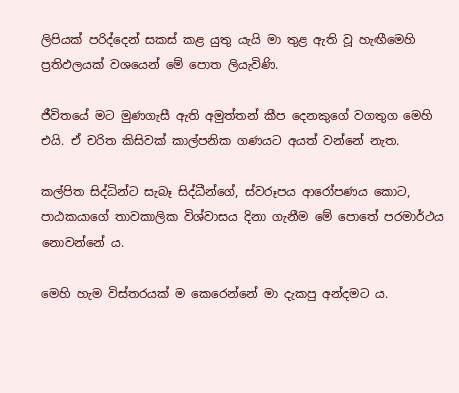ලිපියක් පරිද්දෙන් සකස් කළ යුතු යැයි මා තුළ ඇති වූ හැඟීමෙහි ප්‍රතිඵලයක් වශයෙන් මේ පොත ලියැවිණි.

ජීවිතයේ මට මුණගැසී ඇති අමුත්තන් කීප දෙනකුගේ වගතුග මෙහි එයි. ඒ චරිත කිසිවක් කාල්පනික ගණයට අයත් වන්නේ නැත.

කල්පිත සිද්ධින්ට සැබෑ සිද්ධීන්ගේ, ස්වරූපය ආරෝපණය කොට, පාඨකයාගේ තාවකාලික විශ්වාසය දිනා ගැනීම මේ පොතේ පරමාර්ථය නොවන්නේ ය.

මෙහි හැම විස්තරයක් ම කෙරෙන්නේ මා දැකපු අන්දමට ය.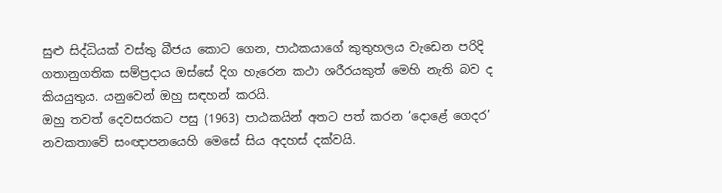සුළු සිද්ධියක් වස්තු බීජය කොට ගෙන, පාඨකයාගේ කුතුහලය වැඩෙන පරිදි ගතානුගතික සම්ප්‍රදාය ඔස්සේ දිග හැරෙන කථා ශරීරයකුත් මෙහි නැති බව ද කියයුතුය. යනුවෙන් ඔහු සඳහන් කරයි.
ඔහු තවත් දෙවසරකට පසු (1963) පාඨකයින් අතට පත් කරන ‘දොළේ ගෙදර’ නවකතාවේ සංඥාපනයෙහි මෙසේ සිය අදහස් දක්වයි.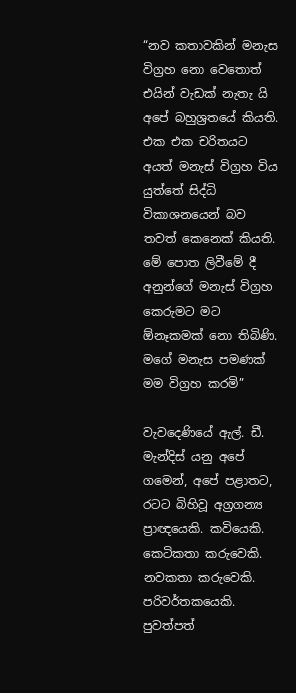“නව කතාවකින් මනැස විග්‍රහ නො වෙතොත් එයින් වැඩක් නැතැ යි අපේ බහුශ්‍රතයේ කියති. එක එක චරිතයට අයත් මනැස් විග්‍රහ විය යුත්තේ සිද්ධි විකාශනයෙන් බව තවත් කෙනෙක් කියති.
මේ පොත ලිවීමේ දී අනුන්ගේ මනැස් විග්‍රහ කෙරුමට මට ඕනෑකමක් නො තිබිණි. මගේ මනැස පමණක් මම විග්‍රහ කරමි”

වැවදෙණියේ ඇල්. ඩී. මැන්දිස් යනු අපේ ගමෙන්, අපේ පළාතට, රටට බිහිවූ අග්‍රගන්‍ය ප්‍රාඥයෙකි. කවියෙකි. කෙටිකතා කරුවෙකි. නවකතා කරුවෙකි. පරිවර්තකයෙකි. පුවත්පත්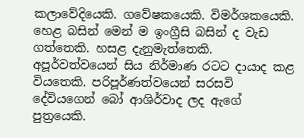කලාවේදියෙකි. ගවේෂකයෙකි. විමර්ශකයෙකි. හෙළ බසින් මෙන් ම ඉංග්‍රීසි බසින් ද වැඩ ගත්තෙකි. හසළ දැනුමැත්තෙකි. අපූර්වත්වයෙන් සිය නිර්මාණ රටට දායාද කළ වියතෙකි. පරිපූර්ණත්වයෙන් සරසවි දේවියගෙන් බෝ ආශිර්වාද ලද ඇගේ පුත්‍රයෙකි.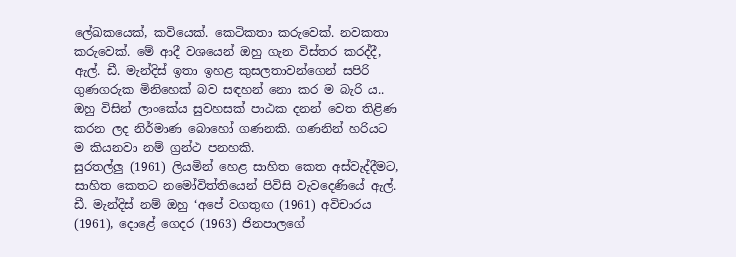ලේඛකයෙක්, කවියෙක්. කෙටිකතා කරුවෙක්. නවකතා කරුවෙක්. මේ ආදී වශයෙන් ඔහු ගැන විස්තර කරද්දී, ඇල්. ඩී. මැන්දිස් ඉතා ඉහළ කුසලතාවන්ගෙන් සපිරි ගුණගරුක මිනිහෙක් බව සඳහන් නො කර ම බැරි ය.. ඔහු විසින් ලාංකේය සුවහසක් පාඨක දනන් වෙත තිළිණ කරන ලද නිර්මාණ බොහෝ ගණනකි. ගණනින් හරියට ම කියනවා නම් ග්‍රන්ථ පනහකි.
සුරතල්ලු (1961) ලියමින් හෙළ සාහිත කෙත අස්වැද්දීමට, සාහිත කෙතට නමෝවිත්තියෙන් පිවිසි වැවදෙණියේ ඇල්. ඩී. මැන්දිස් නම් ඔහු ‘අපේ වගතුඟ (1961) අවිචාරය (1961), දොළේ ගෙදර (1963) ජිනපාලගේ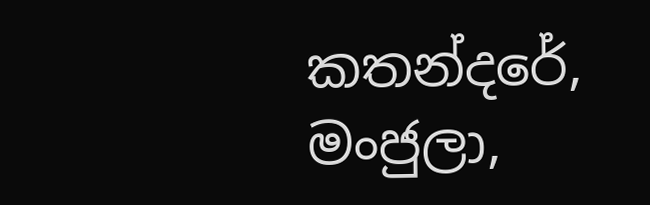කතන්දරේ, මංජුලා,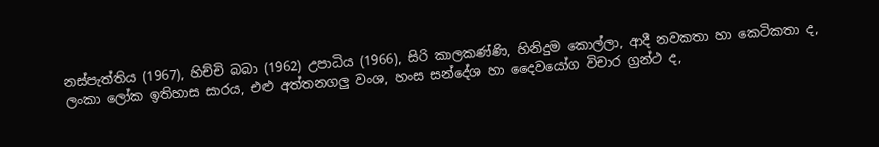නස්පැත්තිය (1967), හිච්චි බබා (1962) උපාධිය (1966), සිරි කාලකණ්ණි, හිනිදුම කොල්ලා, ආදී නවකතා හා කෙටිකතා ද, ලංකා ලෝක ඉතිහාස සාරය, එළු අත්තනගලු වංශ, හංස සන්දේශ හා දෛවයෝග විචාර ග්‍රන්ථ ද,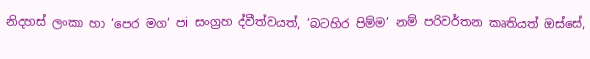නිදහස් ලංකා හා ‘පෙර මග‘ පi සංග්‍රහ ද්වීත්වයත්, ‘බටහිර පිම්ම’ නම් පරිවර්තන කෘතියත් ඔස්සේ,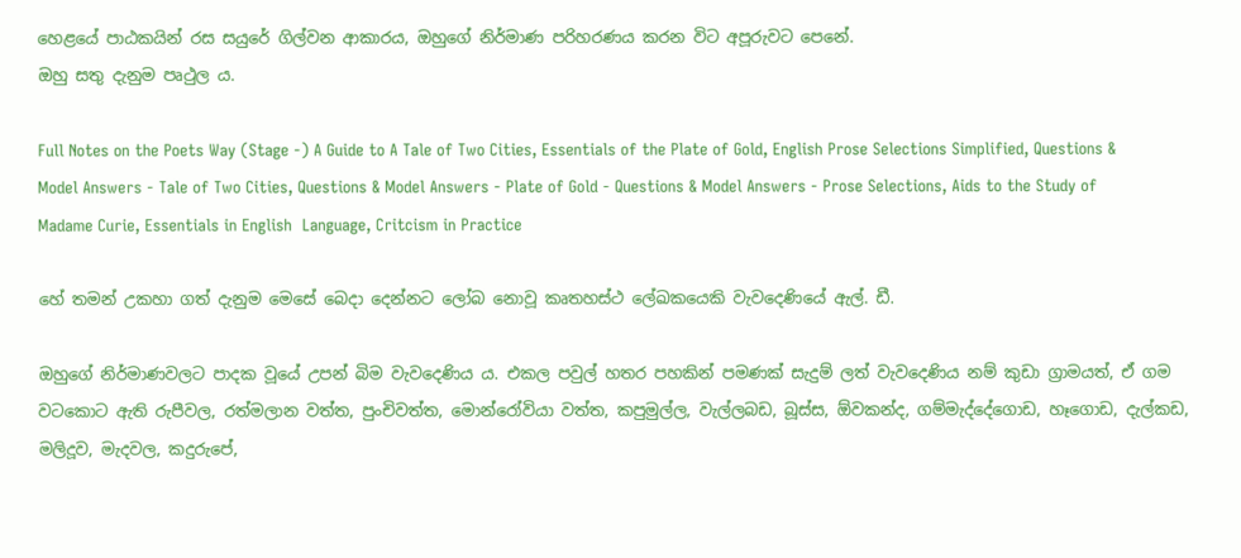හෙළයේ පාඨකයින් රස සයුරේ ගිල්වන ආකාරය, ඔහුගේ නිර්මාණ පරිහරණය කරන විට අපූරුවට පෙනේ.
ඔහු සතු දැනුම පෘථුල ය.

Full Notes on the Poets Way (Stage -) A Guide to A Tale of Two Cities, Essentials of the Plate of Gold, English Prose Selections Simplified, Questions & Model Answers - Tale of Two Cities, Questions & Model Answers - Plate of Gold - Questions & Model Answers - Prose Selections, Aids to the Study of Madame Curie, Essentials in English  Language, Critcism in Practice

හේ තමන් උකහා ගත් දැනුම මෙසේ බෙදා දෙන්නට ලෝබ නොවූ කෘතහස්ථ ලේඛකයෙකි වැවදෙණියේ ඇල්. ඩී.

ඔහුගේ නිර්මාණවලට පාදක වූයේ උපන් බිම වැවදෙණිය ය. එකල පවුල් හතර පහකින් පමණක් සැදුම් ලත් වැවදෙණිය නම් කුඩා ග්‍රාමයත්, ඒ ගම වටකොට ඇති රුපීවල, රත්මලාන වත්ත, පුංචිවත්ත, මොන්රෝවියා වත්ත, කපුමුල්ල, වැල්ලබඩ, බූස්ස, ඕවකන්ද, ගම්මැද්දේගොඩ, හෑගොඩ, දැල්කඩ, මලිදූව, මැදවල, කදුරුපේ,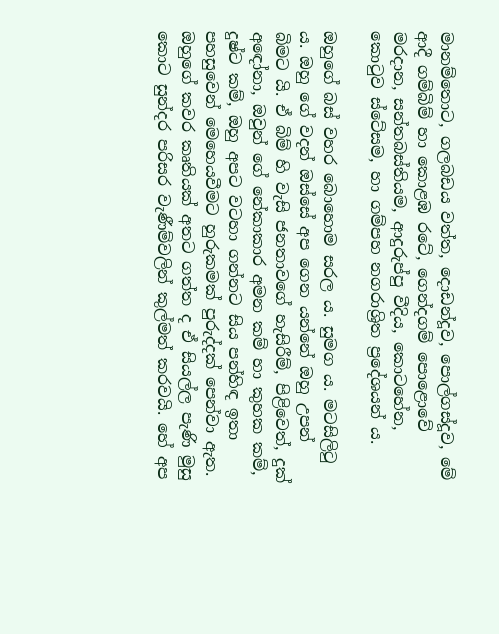මානම්තොට, ගලබඩය වත්ත, දොඩන්දූව, පොල්ගස්දූව, මේ ආදී ගම්බිම් හා කොළඹ රටේ, ගෙන්දගම් පොළොවේ මරදාන, සන්තබස්තියම, ආදුරුප්පු වීදිය, කොටහේන, කොටුව ස්ටේසම, හා ගම්පහ නගරාශ්‍රිත ප්‍රදේශයන් ය.

ඔහුගේ බස් වහර බොහොම සරල ය. සුමග ය. මටසිලිටු ය. ඔහු ගේ වදන් ඔස්සේ අප ගෙන යන්නේ ඔහු උපන් බිමට යි. ඒ බිම් හි වැසි ජනතාවගේ හැසිරීම්, පිළිවෙත්, දුක් අඳෝනා, ඔවුන් ගේ නේකාකාර අමන කම් හා කුහක කම්, දුෂ්ට කම්, ඔහු අපට වටහා ගන්නට සිය පන්හිඳ ඉතා පහසුවෙන් මෙහෙයවීමට හුරුකමක් පුරුද්දක් පෙන්වා ඇත. ඔහුගේ කවර කෘතියක් අතට ගත්ත ද ඒ සියල්ල පැණි මුසු කොට සුන්දර පරිසර වැණීම්වලින් කුල්මත් කරවයි. හේ අප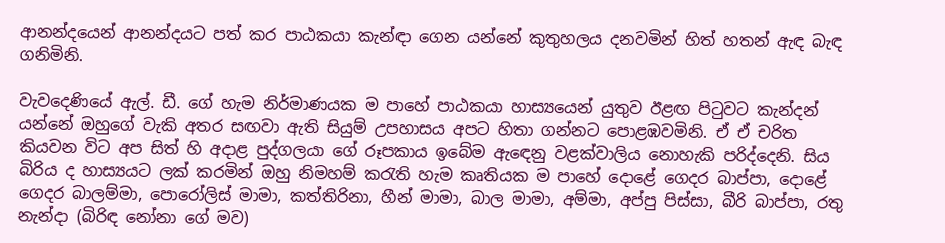ආනන්දයෙන් ආනන්දයට පත් කර පාඨකයා කැන්ඳා ගෙන යන්නේ කුතුහලය දනවමින් හිත් හතන් ඇඳ බැඳ ගනිමිනි.

වැවදෙණියේ ඇල්. ඩී. ගේ හැම නිර්මාණයක ම පාහේ පාඨකයා හාස්‍යයෙන් යුතුව ඊළඟ පිටුවට කැන්දන් යන්නේ ඔහුගේ වැකි අතර සඟවා ඇති සියුම් උපහාසය අපට හිතා ගන්නට පොළඹවමිනි. ඒ ඒ චරිත කියවන විට අප සිත් හි අදාළ පුද්ගලයා ගේ රූපකාය ඉබේම ඇඳෙනු වළක්වාලිය නොහැකි පරිද්දෙනි. සිය බිරිය ද හාස්‍යයට ලක් කරමින් ඔහු නිමහම් කරැති හැම කෘතියක ම පාහේ දොළේ ගෙදර බාප්පා, දොළේ ගෙදර බාලම්මා, පොරෝලිස් මාමා, කත්තිරිනා, හීන් මාමා, බාල මාමා, අම්මා, අප්පු පිස්සා, බීරි බාප්පා, රතු නැන්දා (බිරිඳ නෝනා ගේ මව)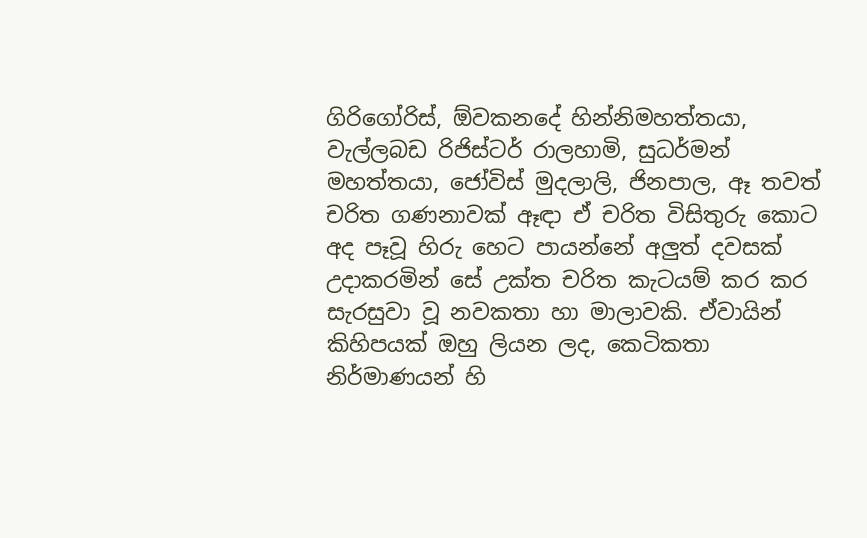ගිරිගෝරිස්, ඕවකනදේ හින්නිමහත්තයා, වැල්ලබඩ රිජිස්ටර් රාලහාමි, සුධර්මන් මහත්තයා, ජෝවිස් මුදලාලි, ජිනපාල, ඈ තවත් චරිත ගණනාවක් ඈඳා ඒ චරිත විසිතුරු කොට අද පෑවූ හිරු හෙට පායන්නේ අලුත් දවසක් උදාකරමින් සේ උක්ත චරිත කැටයම් කර කර සැරසුවා වූ නවකතා හා මාලාවකි. ඒවායින් කිහිපයක් ඔහු ලියන ලද, කෙටිකතා නිර්මාණයන් හි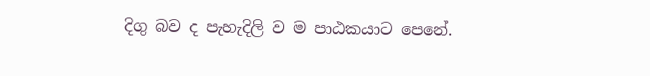දිගු බව ද පැහැදිලි ව ම පාඨකයාට පෙනේ.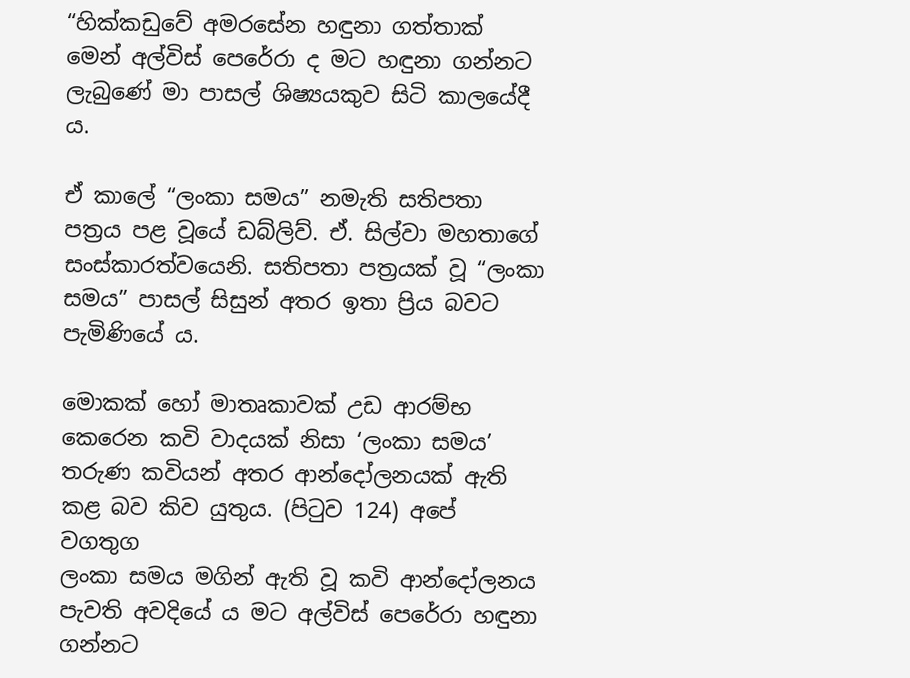“හික්කඩුවේ අමරසේන හඳුනා ගත්තාක් මෙන් අල්විස් පෙරේරා ද මට හඳුනා ගන්නට ලැබුණේ මා පාසල් ශිෂ්‍යයකුව සිටි කාලයේදී ය.

ඒ කාලේ “ලංකා සමය” නමැති සතිපතා පත්‍රය පළ වූයේ ඩබ්ලිව්. ඒ. සිල්වා මහතාගේ සංස්කාරත්වයෙනි. සතිපතා පත්‍රයක් වූ “ලංකා සමය” පාසල් සිසුන් අතර ඉතා ප්‍රිය බවට පැමිණියේ ය.

මොකක් හෝ මාතෘකාවක් උඩ ආරම්භ කෙරෙන කවි වාදයක් නිසා ‘ලංකා සමය’ තරුණ කවියන් අතර ආන්දෝලනයක් ඇති කළ බව කිව යුතුය. (පිටුව 124) අපේ වගතුග
ලංකා සමය මගින් ඇති වූ කවි ආන්දෝලනය පැවති අවදියේ ය මට අල්විස් පෙරේරා හඳුනා ගන්නට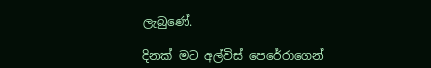ලැබුණේ.

දිනක් මට අල්විස් පෙරේරාගෙන්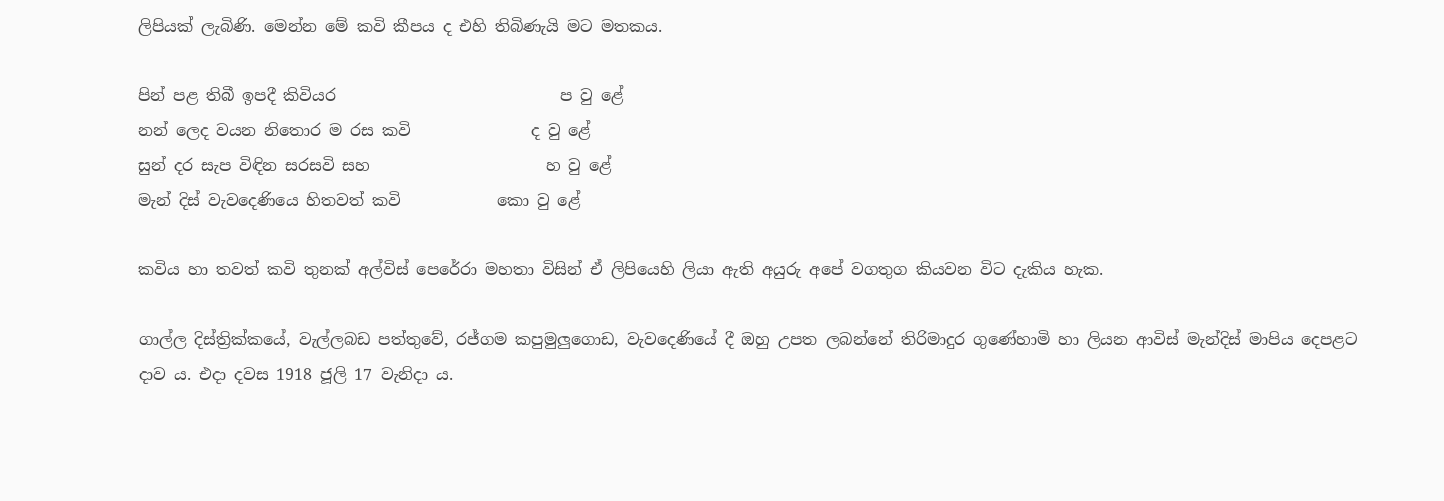ලිපියක් ලැබිණි. මෙන්න මේ කවි කීපය ද එහි තිබිණැයි මට මතකය.

පින් පළ තිබී ඉපදී කිවියර                            ප වු ළේ
නන් ලෙද වයන නිතොර ම රස කවි               ද වු ළේ
සුන් දර සැප විඳින සරසවි සහ                      හ වු ළේ
මැන් දිස් වැවදෙණියෙ හිතවත් කවි            කො වු ළේ

කවිය හා තවත් කවි තුනක් අල්විස් පෙරේරා මහතා විසින් ඒ ලිපියෙහි ලියා ඇති අයුරු අපේ වගතුග කියවන විට දැකිය හැක.

ගාල්ල දිස්ත්‍රික්කයේ, වැල්ලබඩ පත්තුවේ, රජ්ගම කපුමුලුගොඩ, වැවදෙණියේ දී ඔහු උපත ලබන්නේ තිරිමාදුර ගුණේහාමි හා ලියන ආවිස් මැන්දිස් මාපිය දෙපළට දාව ය. එදා දවස 1918 ජූලි 17 වැනිදා ය.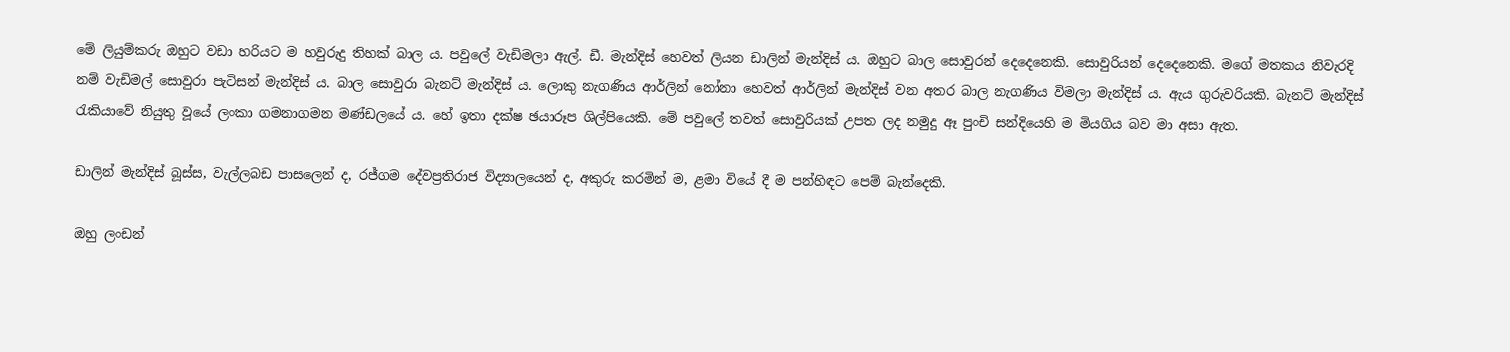මේ ලියුම්කරු ඔහුට වඩා හරියට ම හවුරුදු තිහක් බාල ය. පවුලේ වැඩිමලා ඇල්. ඩී. මැන්දිස් හෙවත් ලියන ඩාලින් මැන්දිස් ය. ඔහුට බාල සොවුරන් දෙදෙනෙකි. සොවුරියන් දෙදෙනෙකි. මගේ මතකය නිවැරදි නම් වැඩිමල් සොවුරා පැටිසන් මැන්දිස් ය. බාල සොවුරා බැනට් මැන්දිස් ය. ලොකු නැගණිය ආර්ලින් නෝනා හෙවත් ආර්ලින් මැන්දිස් වන අතර බාල නැගණිය විමලා මැන්දිස් ය. ඇය ගුරුවරියකි. බැනට් මැන්දිස් රැකියාවේ නියුතු වූයේ ලංකා ගමනාගමන මණ්ඩලයේ ය. හේ ඉතා දක්ෂ ඡයාරූප ශිල්පියෙකි. මේ පවුලේ තවත් සොවුරියක් උපත ලද නමුදු ඈ පුංචි සන්දියෙහි ම මියගිය බව මා අසා ඇත.

ඩාලින් මැන්දිස් බූස්ස, වැල්ලබඩ පාසලෙන් ද, රජ්ගම දේවප්‍රතිරාජ විද්‍යාලයෙන් ද, අකුරු කරමින් ම, ළමා වියේ දී ම පන්හිඳට පෙම් බැන්දෙකි.

ඔහු ලංඩන්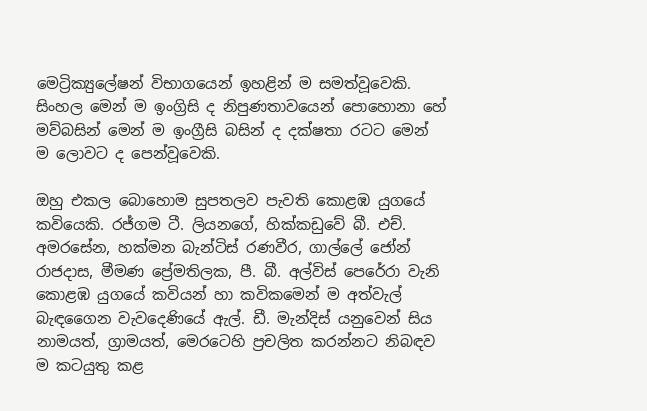මෙට්‍රික්‍යුලේෂන් විභාගයෙන් ඉහළින් ම සමත්වූවෙකි. සිංහල මෙන් ම ඉංග්‍රිසි ද නිපුණතාවයෙන් පොහොනා හේ මව්බසින් මෙන් ම ඉංග්‍රීසි බසින් ද දක්ෂතා රටට මෙන් ම ලොවට ද පෙන්වූවෙකි.

ඔහු එකල බොහොම සුපතලව පැවති කොළඹ යුගයේ කවියෙකි. රජ්ගම ටී. ලියනගේ, හික්කඩුවේ බී. එච්. අමරසේන, හක්මන බැන්ටිස් රණවීර, ගාල්ලේ ජෝන් රාජදාස, මීමණ ප්‍රේමතිලක, පී. බී. අල්විස් පෙරේරා වැනි කොළඹ යුගයේ කවියන් හා කවිකමෙන් ම අත්වැල් බැඳගෛන වැවදෙණියේ ඇල්. ඩී. මැන්දිස් යනුවෙන් සිය නාමයත්, ග්‍රාමයත්, මෙරටෙහි ප්‍රචලිත කරන්නට නිබඳව ම කටයුතු කළ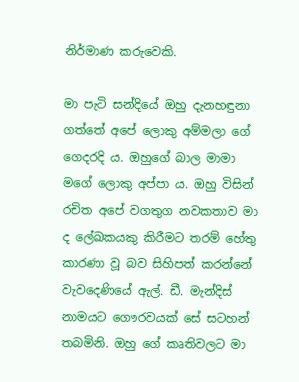නිර්මාණ කරුවෙකි.

මා පැටි සන්දියේ ඔහු දැනහඳුනා ගත්තේ අපේ ලොකු අම්මලා ගේ ගෙදරදි ය. ඔහුගේ බාල මාමා මගේ ලොකු අප්පා ය. ඔහු විසින් රචිත අපේ වගතුග නවකතාව මා ද ලේඛකයකු කිරීමට තරම් හේතු කාරණා වූ බව සිහිපත් කරන්නේ වැවදෙණියේ ඇල්. ඩී. මැන්දිස් නාමයට ගෞරවයක් සේ සටහන් තබමිනි. ඔහු ගේ කෘතිවලට මා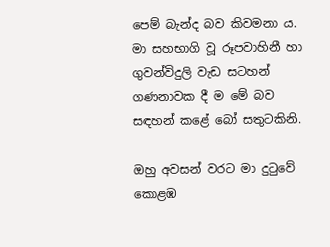පෙම් බැන්ද බව කිවමනා ය. මා සහභාගි වූ රූපවාහිනී හා ගුවන්විදුලි වැඩ සටහන් ගණනාවක දී ම මේ බව සඳහන් කළේ බෝ සතුටකිනි.

ඔහු අවසන් වරට මා දුටුවේ කොළඹ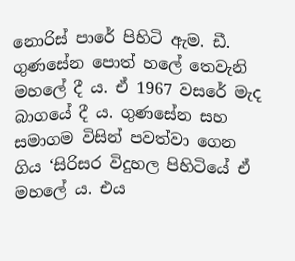නොරිස් පාරේ පිහිටි ඇම. ඩී. ගුණසේන පොත් හලේ තෙවැනි මහලේ දී ය. ඒ 1967 වසරේ මැද බාගයේ දී ය. ගුණසේන සහ සමාගම විසින් පවත්වා ගෙන ගිය ‘සිරිසර විදුහල පිහිටියේ ඒ මහලේ ය. එය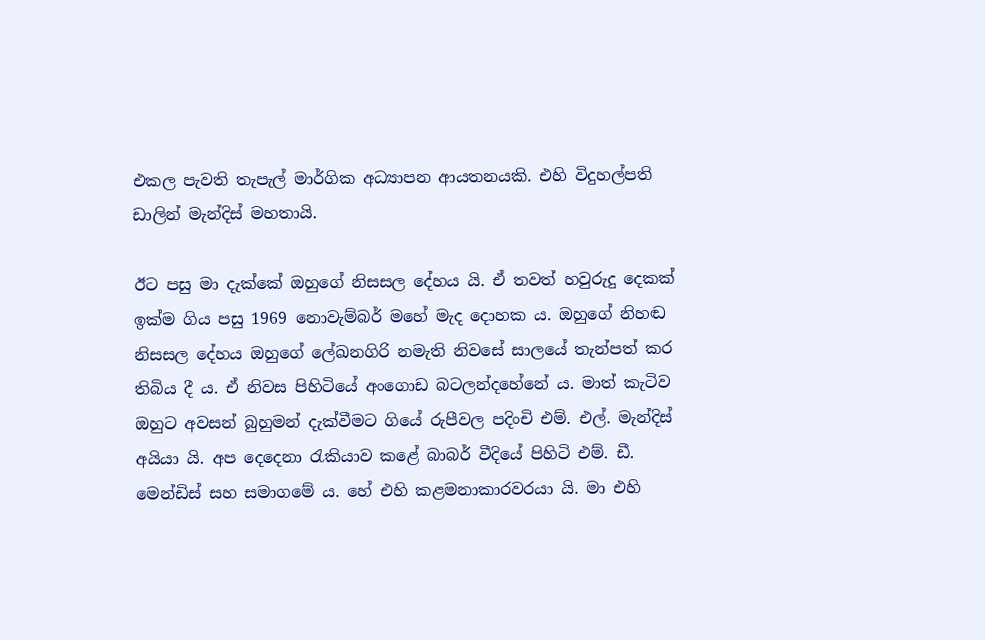එකල පැවති තැපැල් මාර්ගික අධ්‍යාපන ආයතනයකි. එහි විදුහල්පති ඩාලින් මැන්දිස් මහතායි.

ඊට පසු මා දැක්කේ ඔහුගේ නිසසල දේහය යි. ඒ තවත් හවුරුදු දෙකක් ඉක්ම ගිය පසු 1969 නොවැම්බර් මහේ මැද දොහක ය. ඔහුගේ නිහඬ නිසසල දේහය ඔහුගේ ලේඛනගිරි නමැති නිවසේ සාලයේ තැන්පත් කර තිබිය දී ය. ඒ නිවස පිහිටියේ අංගොඩ බටලන්දහේනේ ය. මාත් කැටිව ඔහුට අවසන් බුහුමන් දැක්වීමට ගියේ රුපීවල පදිංචි එම්. එල්. මැන්දිස් අයියා යි. අප දෙදෙනා රැකියාව කළේ බාබර් වීදියේ පිහිටි එම්. ඩී. මෙන්ඩිස් සහ සමාගමේ ය. හේ එහි කළමනාකාරවරයා යි. මා එහි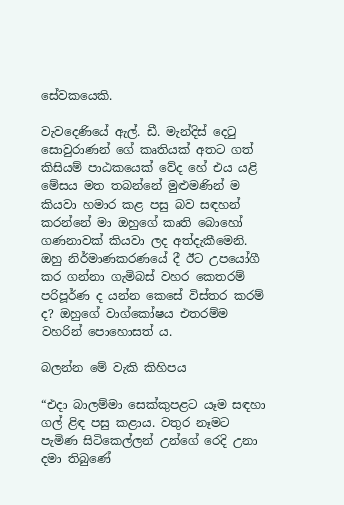සේවකයෙකි.

වැවදෙණියේ ඇල්. ඩී. මැන්දිස් දෙටු සොවුරාණන් ගේ කෘතියක් අතට ගත් කිසියම් පාඨකයෙක් වේද හේ එය යළි මේසය මත තබන්නේ මුළුමණින් ම කියවා හමාර කළ පසු බව සඳහන් කරන්නේ මා ඔහුගේ කෘති බොහෝ ගණනාවක් කියවා ලද අත්දැකීමෙනි. ඔහු නිර්මාණකරණයේ දී ඊට උපයෝගී කර ගන්නා ගැමිබස් වහර කෙතරම් පරිපූර්ණ ද යන්න කෙසේ විස්තර කරම් ද? ඔහුගේ වාග්කෝෂය එතරම්ම වහරින් පොහොසත් ය.

බලන්න මේ වැකි කිහිපය

“එදා බාලම්මා සෙක්කුපළට යෑම සඳහා ගල් ළිඳ පසු කළාය. වතුර නෑමට පැමිණ සිටිකෙල්ලන් උන්ගේ රෙදි උනා දමා තිබුණේ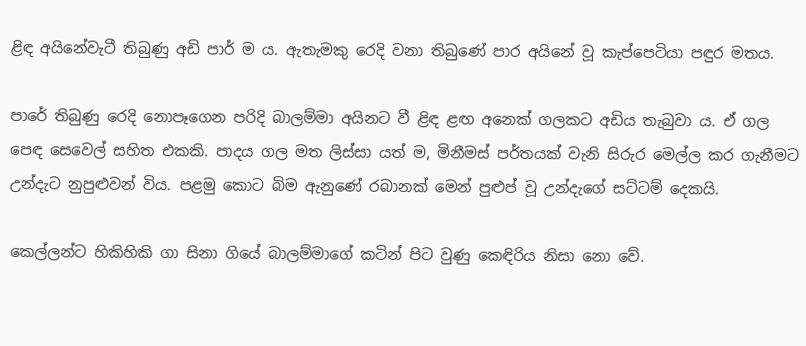ළිඳ අයිනේවැටී තිබුණු අඩි පාර් ම ය. ඇතැමකු රෙදි වනා තිබුණේ පාර අයිනේ වූ කැප්පෙටියා පඳුර මතය.

පාරේ තිබුණු රෙදි නොපෑගෙන පරිදි බාලම්මා අයිනට වී ළිඳ ළඟ අනෙක් ගලකට අඩිය තැබුවා ය. ඒ ගල පෙඳ සෙවෙල් සහිත එකකි. පාදය ගල මත ලිස්සා යත් ම, මිනීමස් පර්තයක් වැනි සිරුර මෙල්ල කර ගැනීමට උන්දැට නුපුළුවන් විය. පළමු කොට බිම ඇනුණේ රබානක් මෙන් පුළුප් වූ උන්දැගේ සට්ටම් දෙකයි.

කෙල්ලන්ට හිකිහිකි ගා සිනා ගියේ බාලම්මාගේ කටින් පිට වුණු කෙඳිරිය නිසා නො වේ.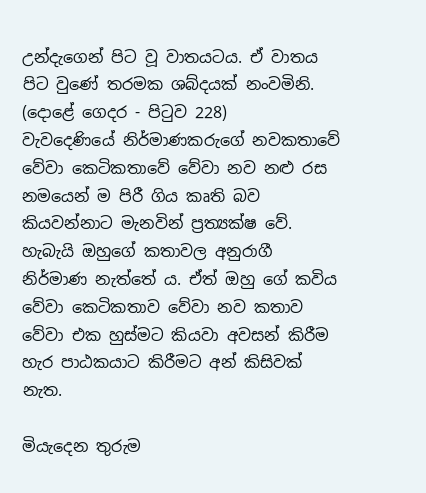උන්දැගෙන් පිට වූ වාතයටය. ඒ වාතය පිට වුණේ තරමක ශබ්දයක් නංවමිනි. (දොළේ ගෙදර - පිටුව 228)
වැවදෙණියේ නිර්මාණකරුගේ නවකතාවේ වේවා කෙටිකතාවේ වේවා නව නළු රස නමයෙන් ම පිරී ගිය කෘති බව කියවන්නාට මැනවින් ප්‍රත්‍යක්ෂ වේ. හැබැයි ඔහුගේ කතාවල අනුරාගී නිර්මාණ නැත්තේ ය. ඒත් ඔහු ගේ කවිය වේවා කෙටිකතාව වේවා නව කතාව වේවා එක හුස්මට කියවා අවසන් කිරීම හැර පාඨකයාට කිරීමට අන් කිසිවක් නැත.

මියැදෙන තුරුම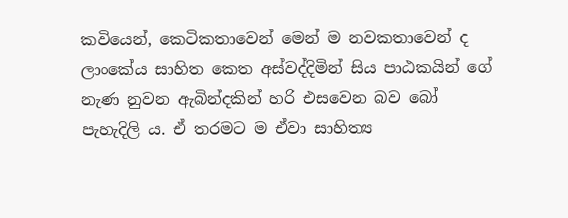කවියෙන්, කෙටිකතාවෙන් මෙන් ම නවකතාවෙන් ද ලාංකේය සාහිත කෙත අස්වද්දිමින් සිය පාඨකයින් ගේ නැණ නුවන ඇබින්දකින් හරි එසවෙන බව බෝ පැහැදිලි ය. ඒ තරමට ම ඒවා සාහිත්‍ය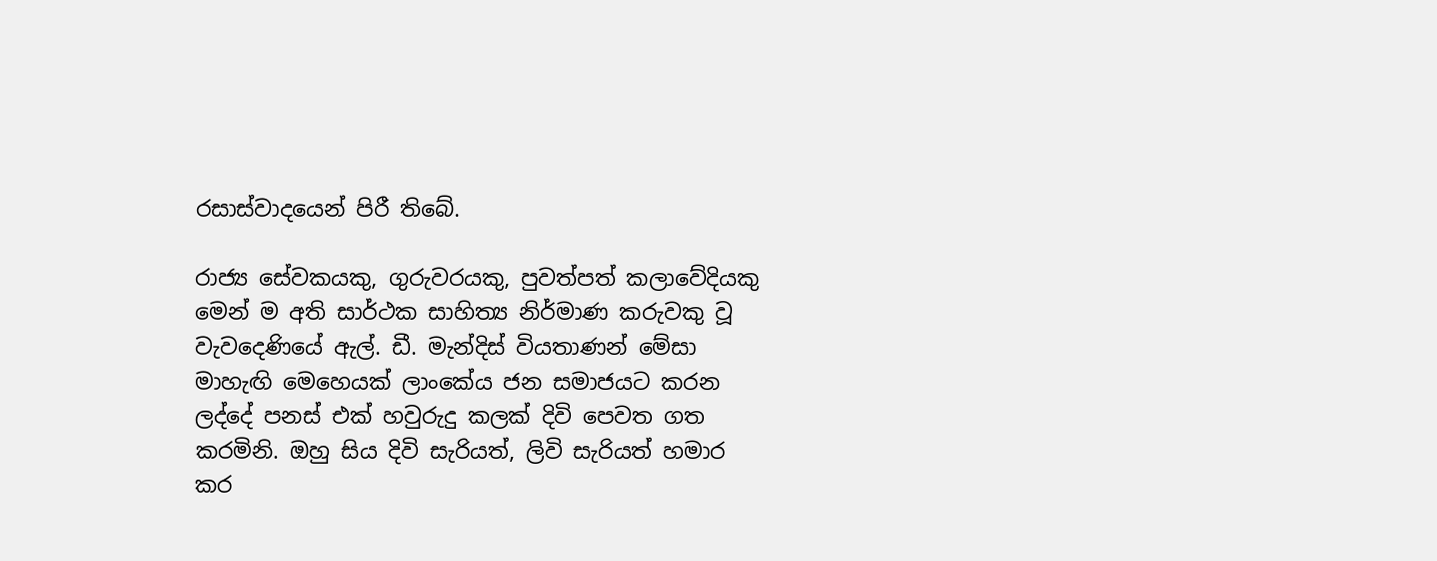රසාස්වාදයෙන් පිරී තිබේ.

රාජ්‍ය සේවකයකු, ගුරුවරයකු, පුවත්පත් කලාවේදියකු මෙන් ම අති සාර්ථක සාහිත්‍ය නිර්මාණ කරුවකු වූ වැවදෙණියේ ඇල්. ඩී. මැන්දිස් වියතාණන් මේසා මාහැඟි මෙහෙයක් ලාංකේය ජන සමාජයට කරන ලද්දේ පනස් එක් හවුරුදු කලක් දිවි පෙවත ගත කරමිනි. ඔහු සිය දිවි සැරියත්, ලිවි සැරියත් හමාර කර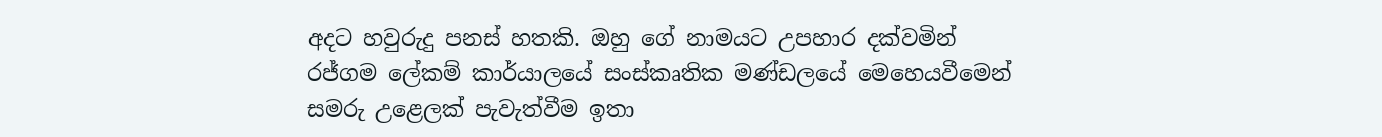අදට හවුරුදු පනස් හතකි. ඔහු ගේ නාමයට උපහාර දක්වමින් රජ්ගම ලේකම් කාර්යාලයේ සංස්කෘතික මණ්ඩලයේ මෙහෙයවීමෙන් සමරු උළෙලක් පැවැත්වීම ඉතා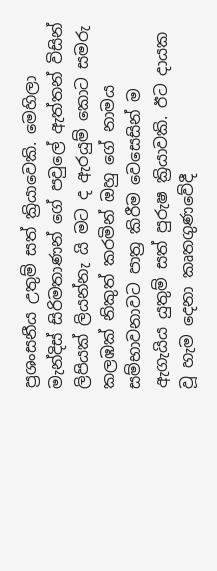ප්‍රශංසනීය උතුම් සත් ක්‍රියාවෙකි. මෙහිලා මැන්දිස් සිරිමතාණන් ගේ පවුලේ ඇත්තන් විසින් ලිපියක් ලියන්නැ යි මට ද ඇරයුම් කොට සමරු කලඹක් නිකුත් කරමින් ඔහු ගේ නාමය සම්භාවනාවට පාත්‍ර කිරීම වෙසෙසින් ම ඇගැයිය යුතුම් සත් පුරුෂ ක්‍රියාවකි. ඊට දායක වූ හැම දෙනා කෘතගුණවේදී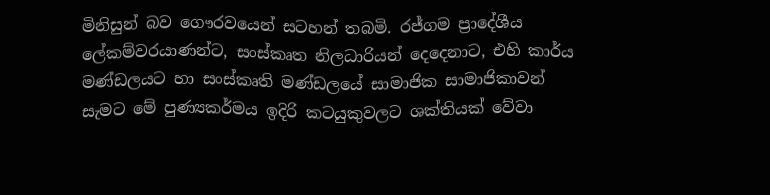මිනිසුන් බව ගෞරවයෙන් සටහන් තබමි. රජ්ගම ප්‍රාදේශීය ලේකම්වරයාණන්ට, සංස්කෘත නිලධාරියන් දෙදෙනාට, එහි කාර්ය මණ්ඩලයට හා සංස්කෘති මණ්ඩලයේ සාමාජික සාමාජිකාවන් සැමට මේ පුණ්‍යකර්මය ඉදිරි කටයුකුවලට ශක්තියක් වේවා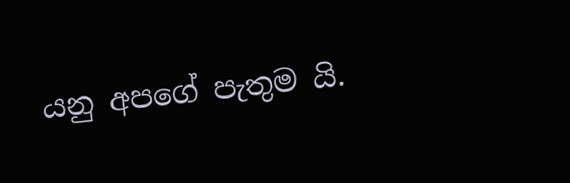යනු අපගේ පැතුම යි.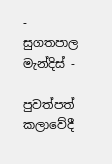- සුගතපාල මැන්දිස් -

පුවත්පත් කලාවේදී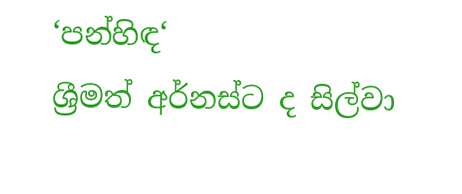‘පන්හිඳ‘
ශ්‍රීමත් අර්නස්ට ද සිල්වා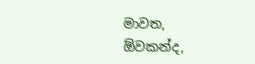මාවත,
ඕවකන්ද,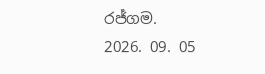රජ්ගම.
2026. 09. 05